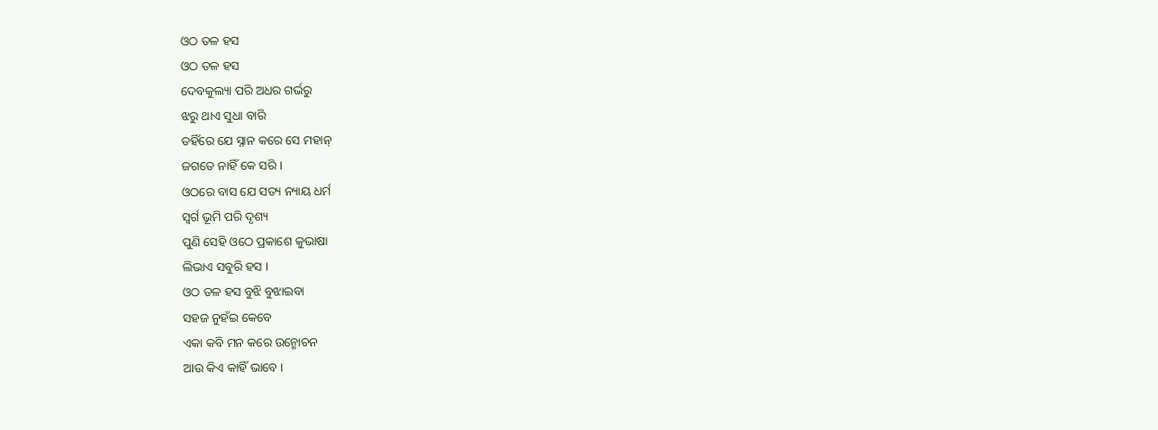ଓଠ ତଳ ହସ
ଓଠ ତଳ ହସ
ଦେବକୁଲ୍ୟା ପରି ଅଧର ଗର୍ଭରୁ
ଝରୁ ଥାଏ ସୁଧା ବାରି
ତହିଁରେ ଯେ ସ୍ନାନ କରେ ସେ ମହାନ୍
ଜଗତେ ନାହିଁ କେ ସରି ।
ଓଠରେ ବାସ ଯେ ସତ୍ୟ ନ୍ୟାୟ ଧର୍ମ
ସ୍ଵର୍ଗ ଭୂମି ପରି ଦୃଶ୍ୟ
ପୁଣି ସେହି ଓଠେ ପ୍ରକାଶେ କୁଭାଷା
ଲିଭାଏ ସବୁରି ହସ ।
ଓଠ ତଳ ହସ ବୁଝି ବୁଝାଇବା
ସହଜ ନୁହଁଇ କେବେ
ଏକା କବି ମନ କରେ ଉନ୍ମୋଚନ
ଆଉ କିଏ କାହିଁ ଭାବେ ।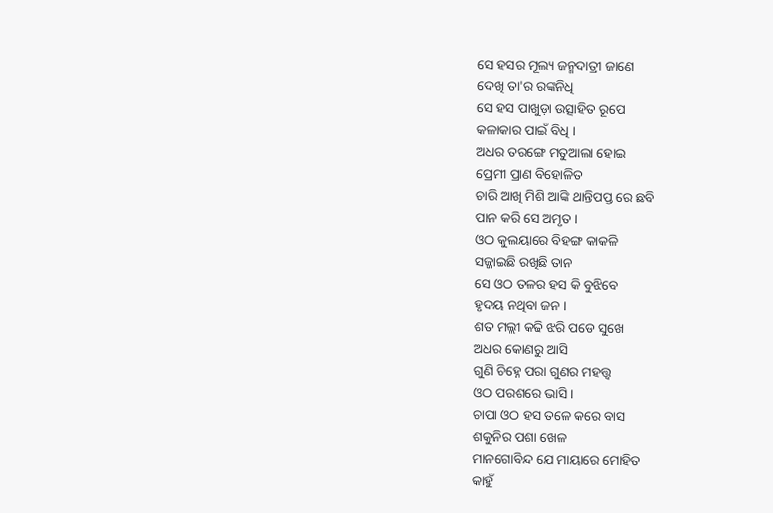ସେ ହସର ମୂଲ୍ୟ ଜନ୍ମଦାତ୍ରୀ ଜାଣେ
ଦେଖି ତା'ର ରଙ୍କନିଧି
ସେ ହସ ପାଖୁଡ଼ା ଉତ୍ସାହିତ ରୂପେ
କଳାକାର ପାଇଁ ବିଧି ।
ଅଧର ତରଙ୍ଗେ ମତୁଆଲା ହୋଇ
ପ୍ରେମୀ ପ୍ରାଣ ବିହୋଳିତ
ଚାରି ଆଖି ମିଶି ଆଙ୍କି ଥାନ୍ତିପପ୍ତ ରେ ଛବି
ପାନ କରି ସେ ଅମୃତ ।
ଓଠ କୁଲୟାରେ ବିହଙ୍ଗ କାକଳି
ସଜ୍ଜାଇଛି ରଖିଛି ତାନ
ସେ ଓଠ ତଳର ହସ କି ବୁଝିବେ
ହୃଦୟ ନଥିବା ଜନ ।
ଶତ ମଲ୍ଲୀ କଢି ଝରି ପଡେ ସୁଖେ
ଅଧର କୋଣରୁ ଆସି
ଗୁଣି ଚିହ୍ନେ ପରା ଗୁଣର ମହତ୍ତ୍ଵ
ଓଠ ପରଶରେ ଭାସି ।
ଚାପା ଓଠ ହସ ତଳେ କରେ ବାସ
ଶକୁନିର ପଶା ଖେଳ
ମାନଗୋବିନ୍ଦ ଯେ ମାୟାରେ ମୋହିତ
କାହୁଁ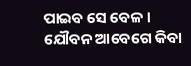ପାଇବ ସେ ବେଳ ।
ଯୌବନ ଆବେଗେ କିବା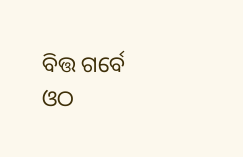ବିତ୍ତ ଗର୍ବେ
ଓଠ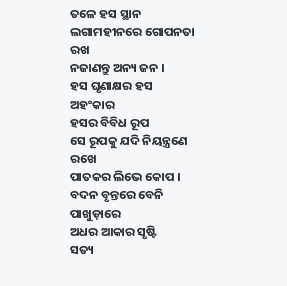ତଳେ ହସ ସ୍ଥାନ
ଲଗାମହୀନରେ ଗୋପନତା ରଖ
ନଜାଣନ୍ତୁ ଅନ୍ୟ ଜନ ।
ହସ ଘୃଣାକ୍ଷର ହସ ଅହଂକାର
ହସର ବିବିଧ ରୂପ
ସେ ରୂପକୁ ଯଦି ନିୟନ୍ତ୍ରଣେ ରଖେ
ପାତକର ଲିଭେ କୋପ ।
ବଦନ ବୃନ୍ତରେ ବେନି ପାଖୁଡ଼ାରେ
ଅଧର ଆକାର ସୃଷ୍ଟି
ସତ୍ୟ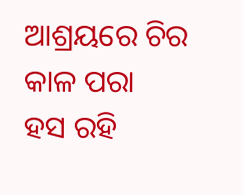ଆଶ୍ରୟରେ ଚିର କାଳ ପରା
ହସ ରହି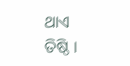ଥାଏ ତିଷ୍ଠି ।